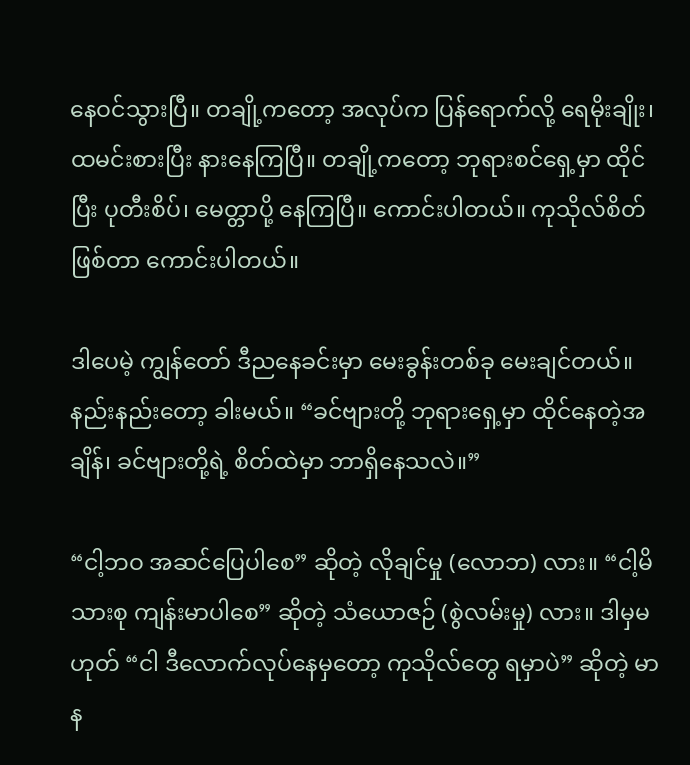နေဝင်သွားပြီ။ တချို့ကတော့ အလုပ်က ပြန်ရောက်လို့ ရေမိုးချိုး၊ ထမင်းစားပြီး နားနေကြပြီ။ တချို့ကတော့ ဘုရားစင်ရှေ့မှာ ထိုင်ပြီး ပုတီးစိပ်၊ မေတ္တာပို့ နေကြပြီ။ ကောင်းပါတယ်။ ကုသိုလ်စိတ် ဖြစ်တာ ကောင်းပါတယ်။

ဒါပေမဲ့ ကျွန်တော် ဒီညနေခင်းမှာ မေးခွန်းတစ်ခု မေးချင်တယ်။ နည်းနည်းတော့ ခါးမယ်။ “ခင်ဗျားတို့ ဘုရားရှေ့မှာ ထိုင်နေတဲ့အချိန်၊ ခင်ဗျားတို့ရဲ့ စိတ်ထဲမှာ ဘာရှိနေသလဲ။”

“ငါ့ဘဝ အဆင်ပြေပါစေ” ဆိုတဲ့ လိုချင်မှု (လောဘ) လား။ “ငါ့မိသားစု ကျန်းမာပါစေ” ဆိုတဲ့ သံယောဇဉ် (စွဲလမ်းမှု) လား။ ဒါမှမဟုတ် “ငါ ဒီလောက်လုပ်နေမှတော့ ကုသိုလ်တွေ ရမှာပဲ” ဆိုတဲ့ မာန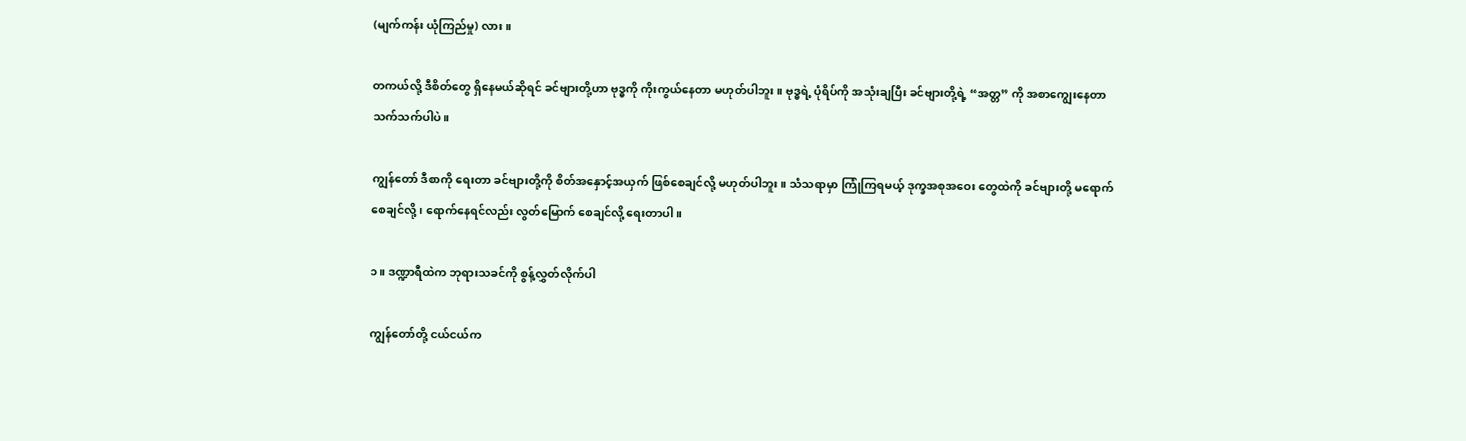(မျက်ကန်း ယုံကြည်မှု) လား။

တကယ်လို့ ဒီစိတ်တွေ ရှိနေမယ်ဆိုရင် ခင်ဗျားတို့ဟာ ဗုဒ္ဓကို ကိုးကွယ်နေတာ မဟုတ်ပါဘူး။ ဗုဒ္ဓရဲ့ ပုံရိပ်ကို အသုံးချပြီး ခင်ဗျားတို့ရဲ့ “အတ္တ” ကို အစာကျွေးနေတာ သက်သက်ပါပဲ။

ကျွန်တော် ဒီစာကို ရေးတာ ခင်ဗျားတို့ကို စိတ်အနှောင့်အယှက် ဖြစ်စေချင်လို့ မဟုတ်ပါဘူး။ သံသရာမှာ ကြုံကြရမယ့် ဒုက္ခအစုအဝေး တွေထဲကို ခင်ဗျားတို့ မရောက်စေချင်လို့၊ ရောက်နေရင်လည်း လွတ်မြောက် စေချင်လို့ ရေးတာပါ။

၁။ ဒဏ္ဍာရီထဲက ဘုရားသခင်ကို စွန့်လွှတ်လိုက်ပါ

ကျွန်တော်တို့ ငယ်ငယ်က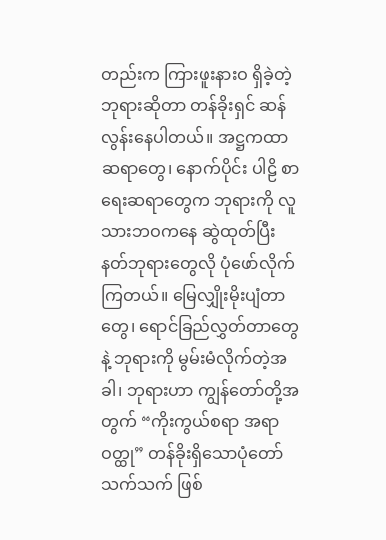တည်းက ကြားဖူးနားဝ ရှိခဲ့တဲ့ ဘုရားဆိုတာ တန်ခိုးရှင် ဆန်လွန်းနေပါတယ်။ အဋ္ဌကထာဆရာတွေ၊ နောက်ပိုင်း ပါဠိ စာရေးဆရာတွေက ဘုရားကို လူသားဘဝကနေ ဆွဲထုတ်ပြီး နတ်ဘုရားတွေလို ပုံဖော်လိုက်ကြတယ်။ မြေလျှိုးမိုးပျံတာတွေ၊ ရောင်ခြည်လွှတ်တာတွေနဲ့ ဘုရားကို မွမ်းမံလိုက်တဲ့အခါ၊ ဘုရားဟာ ကျွန်တော်တို့အတွက် “ကိုးကွယ်စရာ အရာဝတ္ထု” တန်ခိုးရှိသောပုံတော် သက်သက် ဖြစ်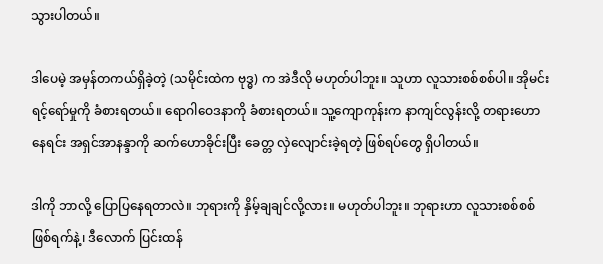သွားပါတယ်။

ဒါပေမဲ့ အမှန်တကယ်ရှိခဲ့တဲ့ (သမိုင်းထဲက ဗုဒ္ဓ) က အဲဒီလို မဟုတ်ပါဘူး။ သူဟာ လူသားစစ်စစ်ပါ။ အိုမင်းရင့်ရော်မှုကို ခံစားရတယ်။ ရောဂါဝေဒနာကို ခံစားရတယ်။ သူ့ကျောကုန်းက နာကျင်လွန်းလို့ တရားဟောနေရင်း အရှင်အာနန္ဒာကို ဆက်ဟောခိုင်းပြီး ခေတ္တ လှဲလျောင်းခဲ့ရတဲ့ ဖြစ်ရပ်တွေ ရှိပါတယ်။

ဒါကို ဘာလို့ ပြောပြနေရတာလဲ။ ဘုရားကို နှိမ့်ချချင်လို့လား။ မဟုတ်ပါဘူး။ ဘုရားဟာ လူသားစစ်စစ် ဖြစ်ရက်နဲ့၊ ဒီလောက် ပြင်းထန်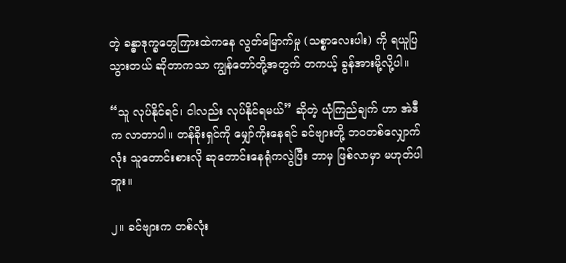တဲ့ ခန္ဓာဒုက္ခတွေကြားထဲကနေ လွတ်မြောက်မှု (သစ္စာလေးပါး) ကို ရယူပြသွားတယ် ဆိုတာကသာ ကျွန်တော်တို့အတွက် တကယ့် ခွန်အားမို့လို့ပါ။

“သူ လုပ်နိုင်ရင်၊ ငါလည်း လုပ်နိုင်ရမယ်” ဆိုတဲ့ ယုံကြည်ချက် ဟာ အဲဒီက လာတာပါ။ တန်ခိုးရှင်ကို မျှော်ကိုးနေရင် ခင်ဗျားတို့ ဘဝတစ်လျှောက်လုံး သူတောင်းစားလို ဆုတောင်းနေရုံကလွဲပြီး ဘာမှ ဖြစ်လာမှာ မဟုတ်ပါဘူး။

၂။ ခင်ဗျားက တစ်လုံး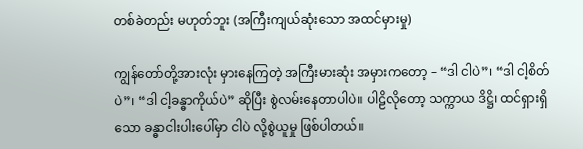တစ်ခဲတည်း မဟုတ်ဘူး (အကြီးကျယ်ဆုံးသော အထင်မှားမှု)

ကျွန်တော်တို့အားလုံး မှားနေကြတဲ့ အကြီးမားဆုံး အမှားကတော့ – “ဒါ ငါပဲ”၊ “ဒါ ငါ့စိတ်ပဲ”၊ “ဒါ ငါ့ခန္ဓာကိုယ်ပဲ” ဆိုပြီး စွဲလမ်းနေတာပါပဲ။ ပါဠိလိုတော့ သက္ကာယ ဒိဋ္ဌိ၊ ထင်ရှားရှိသော ခန္ဓာငါးပါးပေါ်မှာ ငါပဲ လို့စွဲယူမှု ဖြစ်ပါတယ်။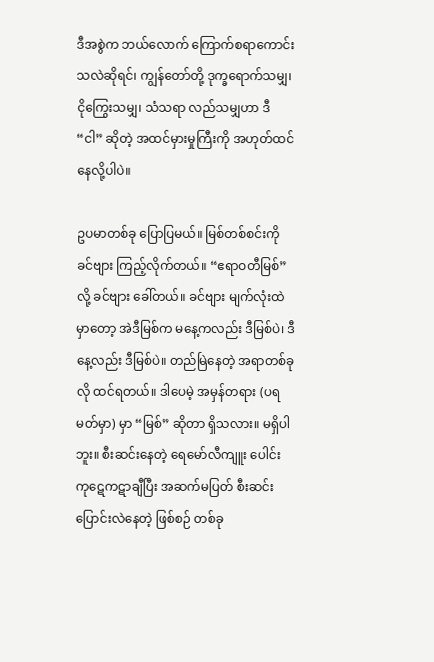ဒီအစွဲက ဘယ်လောက် ကြောက်စရာကောင်းသလဲဆိုရင်၊ ကျွန်တော်တို့ ဒုက္ခရောက်သမျှ၊ ငိုကြွေးသမျှ၊ သံသရာ လည်သမျှဟာ ဒီ “ငါ” ဆိုတဲ့ အထင်မှားမှုကြီးကို အဟုတ်ထင်နေလို့ပါပဲ။

ဥပမာတစ်ခု ပြောပြမယ်။ မြစ်တစ်စင်းကို ခင်ဗျား ကြည့်လိုက်တယ်။ “ဧရာဝတီမြစ်” လို့ ခင်ဗျား ခေါ်တယ်။ ခင်ဗျား မျက်လုံးထဲမှာတော့ အဲဒီမြစ်က မနေ့ကလည်း ဒီမြစ်ပဲ၊ ဒီနေ့လည်း ဒီမြစ်ပဲ။ တည်မြဲနေတဲ့ အရာတစ်ခုလို ထင်ရတယ်။ ဒါပေမဲ့ အမှန်တရား (ပရမတ်မှာ) မှာ “မြစ်” ဆိုတာ ရှိသလား။ မရှိပါဘူး။ စီးဆင်းနေတဲ့ ရေမော်လီကျူး ပေါင်း ကုဋေကဋာချီပြီး အဆက်မပြတ် စီးဆင်း ပြောင်းလဲနေတဲ့ ဖြစ်စဉ် တစ်ခု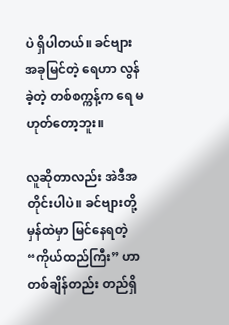ပဲ ရှိပါတယ်။ ခင်ဗျား အခုမြင်တဲ့ ရေဟာ လွန်ခဲ့တဲ့ တစ်စက္ကန့်က ရေ မဟုတ်တော့ဘူး။

လူဆိုတာလည်း အဲဒီအတိုင်းပါပဲ။ ခင်ဗျားတို့ မှန်ထဲမှာ မြင်နေရတဲ့ “ကိုယ်ထည်ကြီး” ဟာ တစ်ချိန်တည်း တည်ရှိ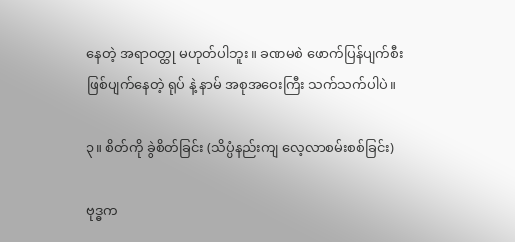နေတဲ့ အရာဝတ္ထု မဟုတ်ပါဘူး။ ခဏမစဲ ဖောက်ပြန်ပျက်စီး ဖြစ်ပျက်နေတဲ့ ရုပ် နဲ့ နာမ် အစုအဝေးကြီး သက်သက်ပါပဲ။

၃။ စိတ်ကို ခွဲစိတ်ခြင်း (သိပ္ပံနည်းကျ လေ့လာစမ်းစစ်ခြင်း)

ဗုဒ္ဓက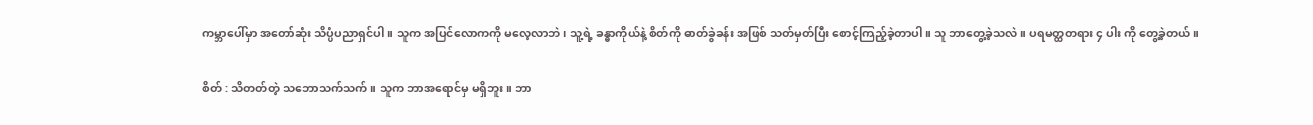ကမ္ဘာပေါ်မှာ အတော်ဆုံး သိပ္ပံပညာရှင်ပါ။ သူက အပြင်လောကကို မလေ့လာဘဲ၊ သူ့ရဲ့ ခန္ဓာကိုယ်နဲ့ စိတ်ကို ဓာတ်ခွဲခန်း အဖြစ် သတ်မှတ်ပြီး စောင့်ကြည့်ခဲ့တာပါ။ သူ ဘာတွေ့ခဲ့သလဲ။ ပရမတ္ထတရား ၄ ပါး ကို တွေ့ခဲ့တယ်။

စိတ် : သိတတ်တဲ့ သဘောသက်သက်။ သူက ဘာအရောင်မှ မရှိဘူး။ ဘာ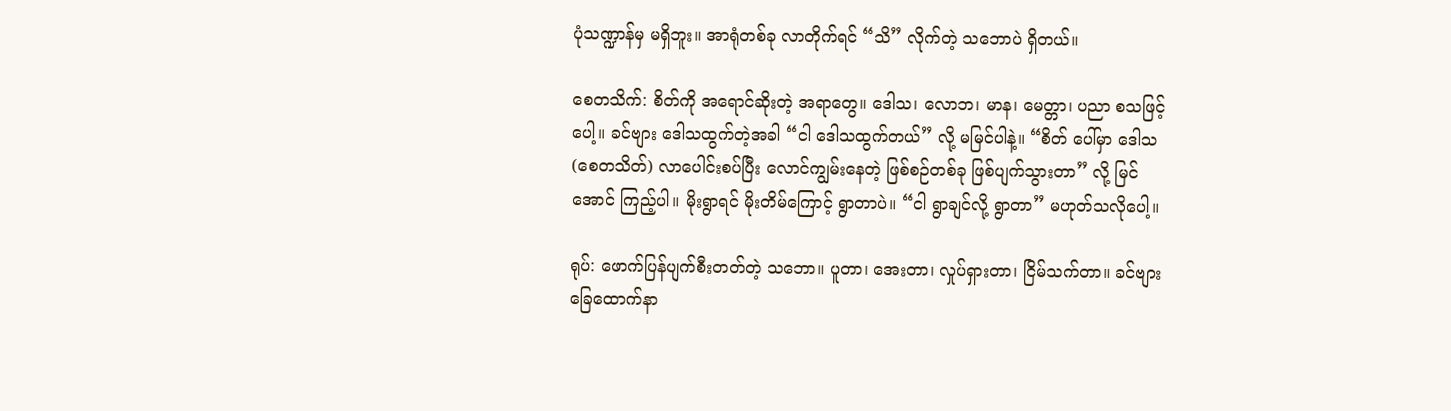ပုံသဏ္ဍာန်မှ မရှိဘူး။ အာရုံတစ်ခု လာတိုက်ရင် “သိ” လိုက်တဲ့ သဘောပဲ ရှိတယ်။

စေတသိက်: စိတ်ကို အရောင်ဆိုးတဲ့ အရာတွေ။ ဒေါသ၊ လောဘ၊ မာန၊ မေတ္တာ၊ ပညာ စသဖြင့်ပေါ့။ ခင်ဗျား ဒေါသထွက်တဲ့အခါ “ငါ ဒေါသထွက်တယ်” လို့ မမြင်ပါနဲ့။ “စိတ် ပေါ်မှာ ဒေါသ (စေတသိတ်) လာပေါင်းစပ်ပြီး လောင်ကျွမ်းနေတဲ့ ဖြစ်စဉ်တစ်ခု ဖြစ်ပျက်သွားတာ” လို့ မြင်အောင် ကြည့်ပါ။ မိုးရွာရင် မိုးတိမ်ကြောင့် ရွာတာပဲ။ “ငါ ရွာချင်လို့ ရွာတာ” မဟုတ်သလိုပေါ့။

ရုပ်: ဖောက်ပြန်ပျက်စီးတတ်တဲ့ သဘော။ ပူတာ၊ အေးတာ၊ လှုပ်ရှားတာ၊ ငြိမ်သက်တာ။ ခင်ဗျား ခြေထောက်နာ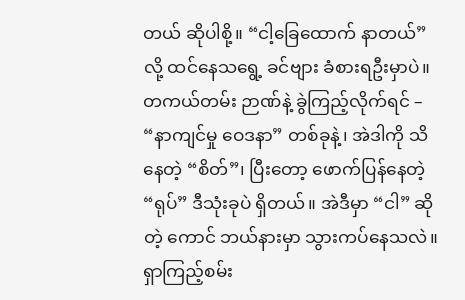တယ် ဆိုပါစို့။ “ငါ့ခြေထောက် နာတယ်” လို့ ထင်နေသရွေ့ ခင်ဗျား ခံစားရဦးမှာပဲ။ တကယ်တမ်း ဉာဏ်နဲ့ ခွဲကြည့်လိုက်ရင် – “နာကျင်မှု ဝေဒနာ” တစ်ခုနဲ့၊ အဲဒါကို သိနေတဲ့ “စိတ်”၊ ပြီးတော့ ဖောက်ပြန်နေတဲ့ “ရုပ်” ဒီသုံးခုပဲ ရှိတယ်။ အဲဒီမှာ “ငါ” ဆိုတဲ့ ကောင် ဘယ်နားမှာ သွားကပ်နေသလဲ။ ရှာကြည့်စမ်း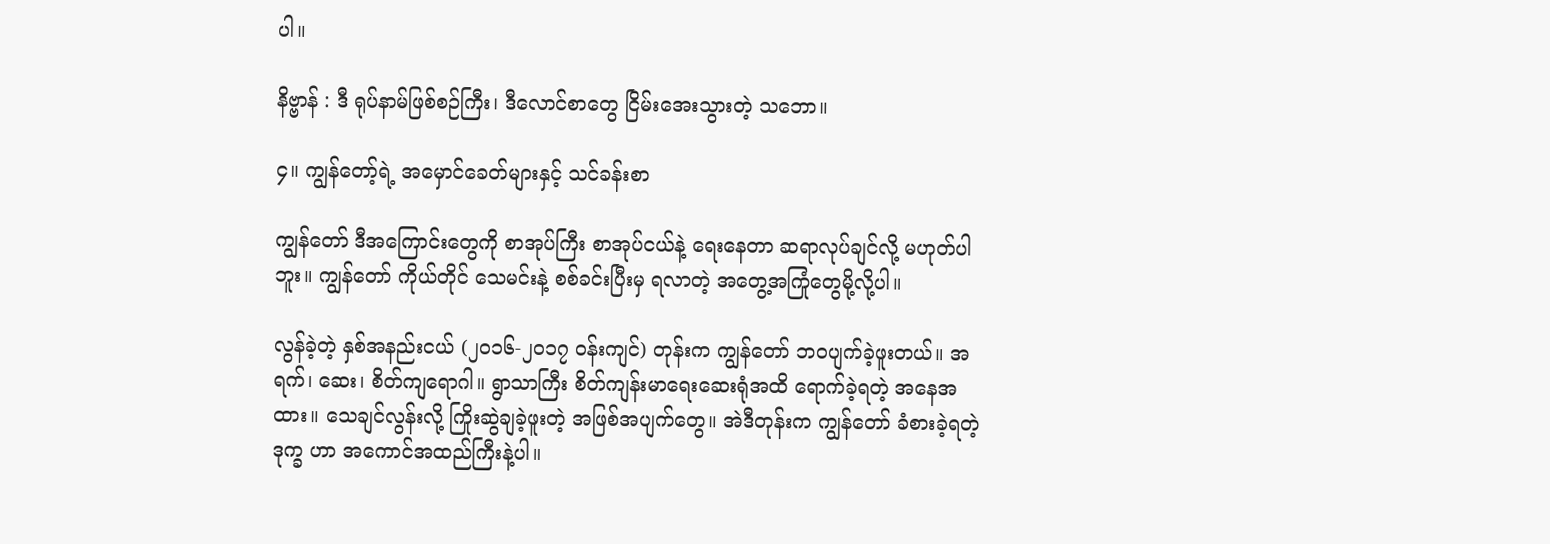ပါ။

နိဗ္ဗာန် : ဒီ ရုပ်နာမ်ဖြစ်စဉ်ကြီး၊ ဒီလောင်စာတွေ ငြိမ်းအေးသွားတဲ့ သဘော။

၄။ ကျွန်တော့်ရဲ့ အမှောင်ခေတ်များနှင့် သင်ခန်းစာ

ကျွန်တော် ဒီအကြောင်းတွေကို စာအုပ်ကြီး စာအုပ်ငယ်နဲ့ ရေးနေတာ ဆရာလုပ်ချင်လို့ မဟုတ်ပါဘူး။ ကျွန်တော် ကိုယ်တိုင် သေမင်းနဲ့ စစ်ခင်းပြီးမှ ရလာတဲ့ အတွေ့အကြုံတွေမို့လို့ပါ။

လွန်ခဲ့တဲ့ နှစ်အနည်းငယ် (၂၀၁၆-၂၀၁၇ ဝန်းကျင်) တုန်းက ကျွန်တော် ဘဝပျက်ခဲ့ဖူးတယ်။ အရက်၊ ဆေး၊ စိတ်ကျရောဂါ။ ရွာသာကြီး စိတ်ကျန်းမာရေးဆေးရုံအထိ ရောက်ခဲ့ရတဲ့ အနေအထား။ သေချင်လွန်းလို့ ကြိုးဆွဲချခဲ့ဖူးတဲ့ အဖြစ်အပျက်တွေ။ အဲဒီတုန်းက ကျွန်တော် ခံစားခဲ့ရတဲ့ ဒုက္ခ ဟာ အကောင်အထည်ကြီးနဲ့ပါ။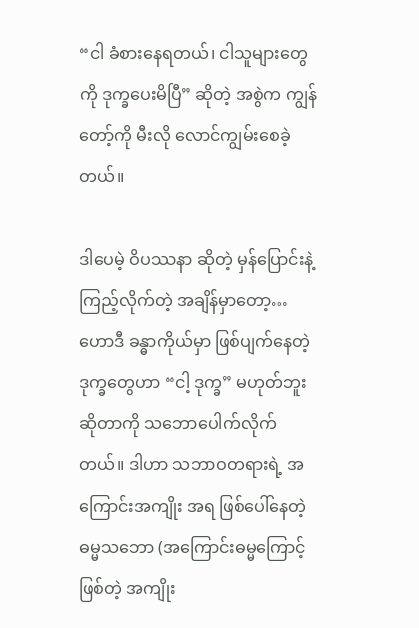“ငါ ခံစားနေရတယ်၊ ငါသူများတွေကို ဒုက္ခပေးမိပြီ” ဆိုတဲ့ အစွဲက ကျွန်တော့်ကို မီးလို လောင်ကျွမ်းစေခဲ့တယ်။

ဒါပေမဲ့ ဝိပဿနာ ဆိုတဲ့ မှန်ပြောင်းနဲ့ ကြည့်လိုက်တဲ့ အချိန်မှာတော့… ဟောဒီ ခန္ဓာကိုယ်မှာ ဖြစ်ပျက်နေတဲ့ ဒုက္ခတွေဟာ “ငါ့ ဒုက္ခ” မဟုတ်ဘူး ဆိုတာကို သဘောပေါက်လိုက်တယ်။ ဒါဟာ သဘာဝတရားရဲ့ အကြောင်းအကျိုး အရ ဖြစ်ပေါ်နေတဲ့ ဓမ္မသဘော (အကြောင်းဓမ္မကြောင့် ဖြစ်တဲ့ အကျိုး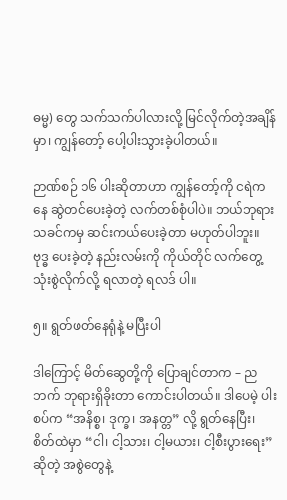ဓမ္မ) တွေ သက်သက်ပါလားလို့ မြင်လိုက်တဲ့အချိန်မှာ၊ ကျွန်တော့် ပေါ့ပါးသွားခဲ့ပါတယ်။

ဉာဏ်စဉ် ၁၆ ပါးဆိုတာဟာ ကျွန်တော့်ကို ငရဲကနေ ဆွဲတင်ပေးခဲ့တဲ့ လက်တစ်စုံပါပဲ။ ဘယ်ဘုရားသခင်ကမှ ဆင်းကယ်ပေးခဲ့တာ မဟုတ်ပါဘူး။ ဗုဒ္ဓ ပေးခဲ့တဲ့ နည်းလမ်းကို ကိုယ်တိုင် လက်တွေ့ သုံးစွဲလိုက်လို့ ရလာတဲ့ ရလဒ် ပါ။

၅။ ရွတ်ဖတ်နေရုံနဲ့ မပြီးပါ

ဒါကြောင့် မိတ်ဆွေတို့ကို ပြောချင်တာက – ညဘက် ဘုရားရှိခိုးတာ ကောင်းပါတယ်။ ဒါပေမဲ့ ပါးစပ်က “အနိစ္စ၊ ဒုက္ခ၊ အနတ္တ” လို့ ရွတ်နေပြီး၊ စိတ်ထဲမှာ “ငါ၊ ငါ့သား၊ ငါ့မယား၊ ငါ့စီးပွားရေး” ဆိုတဲ့ အစွဲတွေနဲ့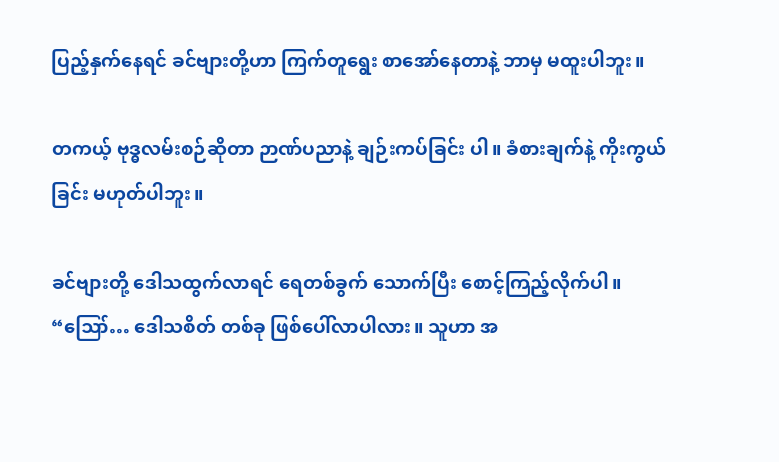ပြည့်နှက်နေရင် ခင်ဗျားတို့ဟာ ကြက်တူရွေး စာအော်နေတာနဲ့ ဘာမှ မထူးပါဘူး။

တကယ့် ဗုဒ္ဓလမ်းစဉ်ဆိုတာ ဉာဏ်ပညာနဲ့ ချဉ်းကပ်ခြင်း ပါ။ ခံစားချက်နဲ့ ကိုးကွယ်ခြင်း မဟုတ်ပါဘူး။

ခင်ဗျားတို့ ဒေါသထွက်လာရင် ရေတစ်ခွက် သောက်ပြီး စောင့်ကြည့်လိုက်ပါ။ “ဪ… ဒေါသစိတ် တစ်ခု ဖြစ်ပေါ်လာပါလား။ သူဟာ အ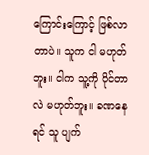ကြောင်းကြောင့် ဖြစ်လာတာပဲ။ သူက ငါ မဟုတ်ဘူး။ ငါက သူ့ကို ပိုင်တာလဲ မဟုတ်ဘူး။ ခဏနေရင် သူ ပျက်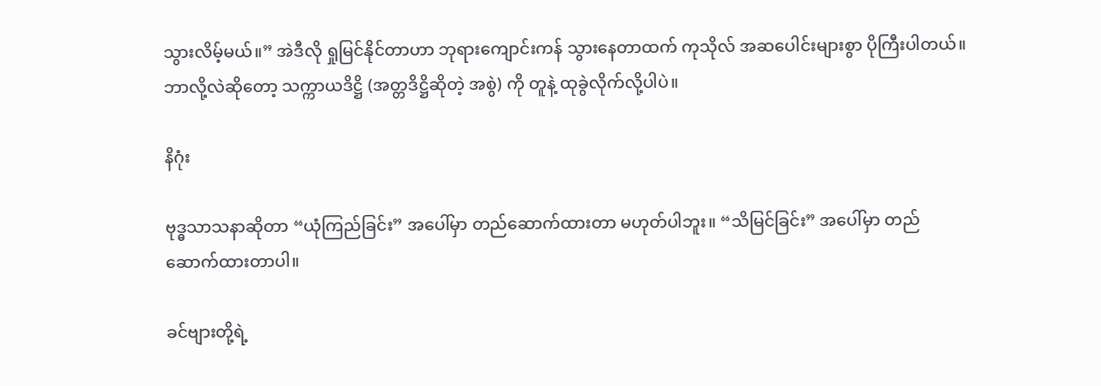သွားလိမ့်မယ်။” အဲဒီလို ရှုမြင်နိုင်တာဟာ ဘုရားကျောင်းကန် သွားနေတာထက် ကုသိုလ် အဆပေါင်းများစွာ ပိုကြီးပါတယ်။ ဘာလို့လဲဆိုတော့ သက္ကာယဒိဋ္ဌိ (အတ္တဒိဋ္ဌိဆိုတဲ့ အစွဲ) ကို တူနဲ့ ထုခွဲလိုက်လို့ပါပဲ။

နိဂုံး

ဗုဒ္ဓသာသနာဆိုတာ “ယုံကြည်ခြင်း” အပေါ်မှာ တည်ဆောက်ထားတာ မဟုတ်ပါဘူး။ “သိမြင်ခြင်း” အပေါ်မှာ တည်ဆောက်ထားတာပါ။

ခင်ဗျားတို့ရဲ့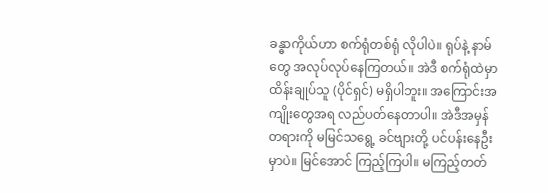ခန္ဓာကိုယ်ဟာ စက်ရုံတစ်ရုံ လိုပါပဲ။ ရုပ်နဲ့ နာမ်တွေ အလုပ်လုပ်နေကြတယ်။ အဲဒီ စက်ရုံထဲမှာ ထိန်းချုပ်သူ (ပိုင်ရှင်) မရှိပါဘူး။ အကြောင်းအကျိုးတွေအရ လည်ပတ်နေတာပါ။ အဲဒီအမှန်တရားကို မမြင်သရွေ့ ခင်ဗျားတို့ ပင်ပန်းနေဦးမှာပဲ။ မြင်အောင် ကြည့်ကြပါ။ မကြည့်တတ်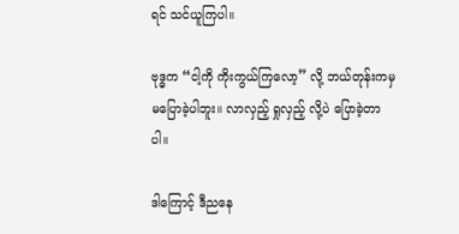ရင် သင်ယူကြပါ။

ဗုဒ္ဓက “ငါ့ကို ကိုးကွယ်ကြလော့” လို့ ဘယ်တုန်းကမှ မပြောခဲ့ပါဘူး။ လာလှည့် ရှုလှည့် လို့ပဲ ပြောခဲ့တာပါ။

ဒါကြောင့် ဒီညနေ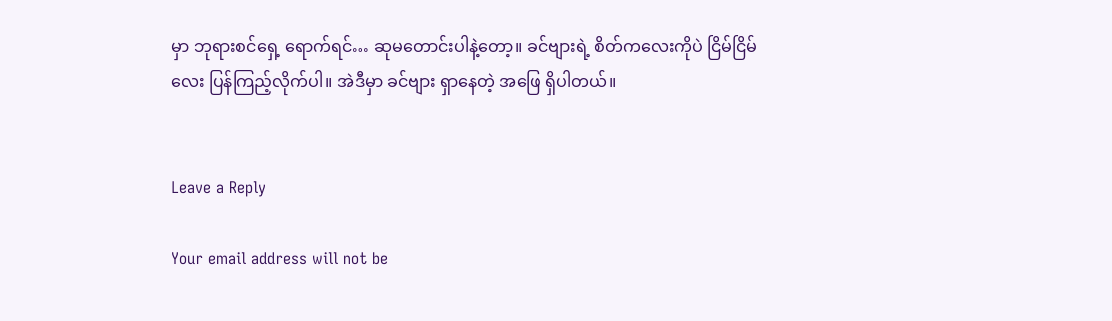မှာ ဘုရားစင်ရှေ့ ရောက်ရင်… ဆုမတောင်းပါနဲ့တော့။ ခင်ဗျားရဲ့ စိတ်ကလေးကိုပဲ ငြိမ်ငြိမ်လေး ပြန်ကြည့်လိုက်ပါ။ အဲဒီမှာ ခင်ဗျား ရှာနေတဲ့ အဖြေ ရှိပါတယ်။


Leave a Reply

Your email address will not be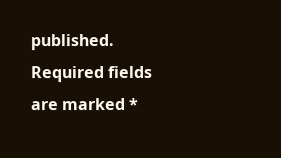published. Required fields are marked *